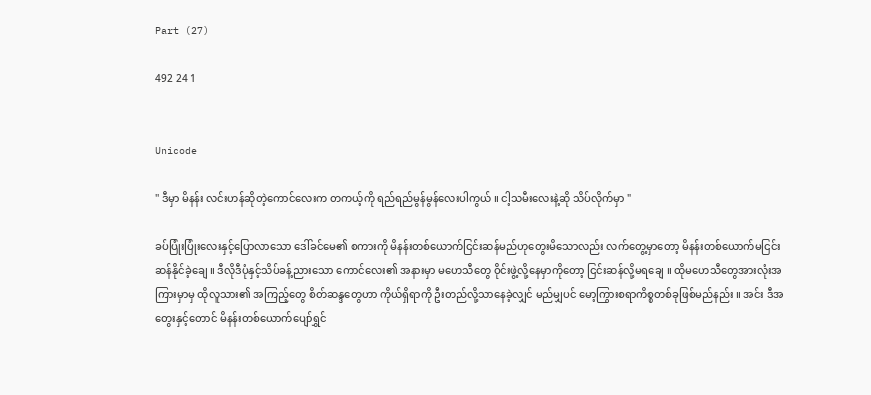Part (27)

492 24 1


Unicode

'' ဒီမှာ မိနန်း လင်းဟန်ဆိုတဲ့ကောင်လေးက တကယ့်ကို ရည်ရည်မွန်မွန်လေးပါကွယ် ။ ငါ့သမီးလေးနဲ့ဆို သိပ်လိုက်မှာ "

ခပ်ပြုံးပြုံးလေးနှင့်ပြောလာသော ဒေါ်ခင်မေ၏ စကားကို မိနန်းတစ်ယောက်ငြင်းဆန်မည်ဟုတွေးမိသောလည်း လက်တွေ့မှာတော့ မိနန်းတစ်ယောက်မငြင်းဆန်နိုင်ခဲ့ချေ ။ ဒီလိုဒီပုံနှင့်သိပ်ခန့်ညားသော ကောင်လေး၏ အနားမှာ မဟေသီတွေ ဝိုင်းဖွဲ့လို့နေမှာကိုတော့ ငြင်းဆန်လို့မရချေ ။ ထိုမဟေသီတွေအားလုံးအကြားမှာမှ ထိုလူသား၏ အကြည့်တွေ စိတ်ဆန္ဒတွေဟာ ကိုယ်ရှိရာကို ဦးတည်လို့သာနေခဲ့လျှင် မည်မျှပင် မော့ကြွားစရာကိစ္စတစ်ခုဖြစ်မည်နည်း ။ အင်း ဒီအတွေးနှင့်တောင် မိနန်းတစ်ယောက်ပျော်ရွှင်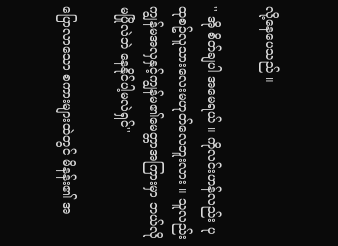လို့နေပေသည် ။

'' အို စိတ်ချပါ အမေရယ် ။ ကိုလင်းဟန်လည်း ပုထုစဥ်လူသားလေးမဟုတ်လေဘူးလား ။ သူလည်း ကျွန်မအလှနှင့်ကျွန်မ၏မေတ္တာအကြားမှာ ဘယ်လိုမပြိုလဲဘဲ နေနိုင်ပါ့မလဲရှင်''

ပြောလာသော စကားများထဲတွင် မိနန်း၏ အ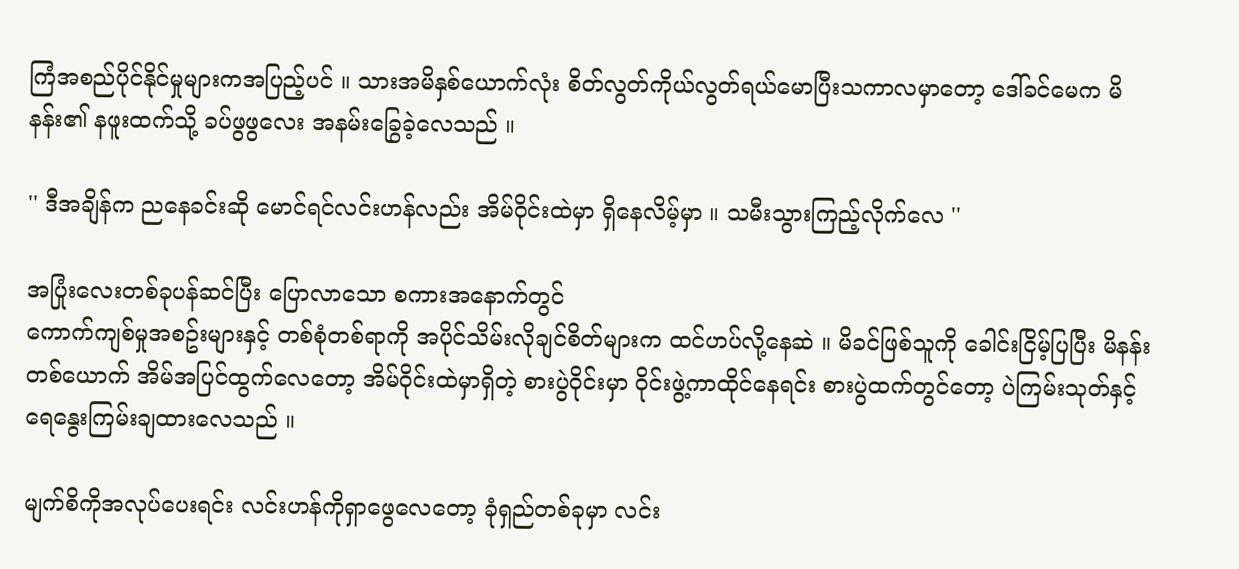ကြံအစည်ပိုင်နိုင်မှုများကအပြည့်ပင် ။ သားအမိနှစ်ယောက်လုံး စိတ်လွတ်ကိုယ်လွတ်ရယ်မောပြီးသကာလမှာတော့ ဒေါ်ခင်မေက မိနန်း၏ နဖူးထက်သို့ ခပ်ဖွဖွလေး အနမ်းခြွေခဲ့လေသည် ။

'' ဒီအချိန်က ညနေခင်းဆို မောင်ရင်လင်းဟန်လည်း အိမ်ဝိုင်းထဲမှာ ရှိနေလိမ့်မှာ ။ သမီးသွားကြည့်လိုက်လေ ''

အပြုံးလေးတစ်ခုပန်ဆင်ပြီး ပြောလာသော စကားအနောက်တွင်
ကောက်ကျစ်မှုအစဥ်းများနှင့် တစ်စုံတစ်ရာကို အပိုင်သိမ်းလိုချင်စိတ်များက ထင်ဟပ်လို့နေဆဲ ။ မိခင်ဖြစ်သူကို ခေါင်းငြိမ့်ပြပြီး မိနန်းတစ်ယောက် အိမ်အပြင်ထွက်လေတော့ အိမ်ဝိုင်းထဲမှာရှိတဲ့ စားပွဲဝိုင်းမှာ ဝိုင်းဖွဲ့ကာထိုင်နေရင်း စားပွဲထက်တွင်တော့ ပဲကြမ်းသုတ်နှင့်ရေနွေးကြမ်းချထားလေသည် ။

မျက်စိကိုအလုပ်ပေးရင်း လင်းဟန်ကိုရှာဖွေလေတော့ ခုံရှည်တစ်ခုမှာ လင်း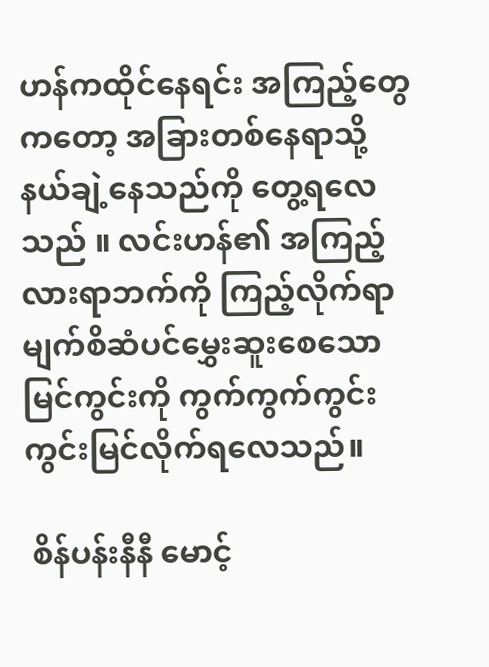ဟန်ကထိုင်နေရင်း အကြည့်တွေကတော့ အခြားတစ်နေရာသို့ နယ်ချဲ့နေသည်ကို တွေ့ရလေသည် ။ လင်းဟန်၏ အကြည့်လားရာဘက်ကို ကြည့်လိုက်ရာ မျက်စိဆံပင်မွှေးဆူးစေသော မြင်ကွင်းကို ကွက်ကွက်ကွင်းကွင်းမြင်လိုက်ရလေသည်။

 စိန်ပန်းနီနီ မောင့်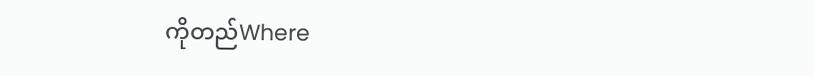ကိုတည်Where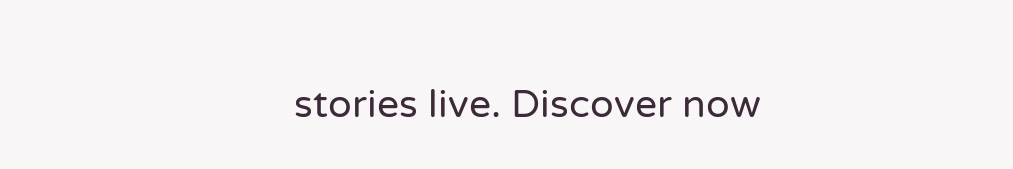stories live. Discover now